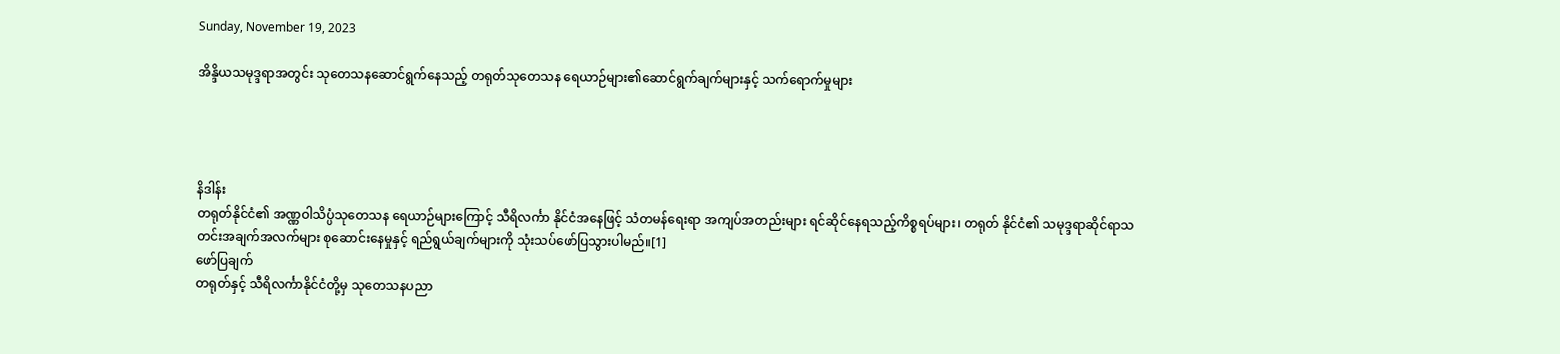Sunday, November 19, 2023

အိန္ဒိယသမုဒ္ဒရာအတွင်း သုတေသနဆောင်ရွက်နေသည့် တရုတ်သုတေသန ရေယာဉ်များ၏ဆောင်ရွက်ချက်များနှင့် သက်ရောက်မှုများ




နိဒါန်း
တရုတ်နိုင်ငံ၏ အဏ္ဏဝါသိပ္ပံသုတေသန ရေယာဉ်များကြောင့် သီရိလင်္ကာ နိုင်ငံအနေဖြင့် သံတမန်ရေးရာ အကျပ်အတည်းများ ရင်ဆိုင်နေရသည့်ကိစ္စရပ်များ၊ တရုတ် နိုင်ငံ၏ သမုဒ္ဒရာဆိုင်ရာသတင်းအချက်အလက်များ စုဆောင်းနေမှုနှင့် ရည်ရွယ်ချက်များကို သုံးသပ်ဖော်ပြသွားပါမည်။[1]
ဖော်ပြချက်
တရုတ်နှင့် သီရိလင်္ကာနိုင်ငံတို့မှ သုတေသနပညာ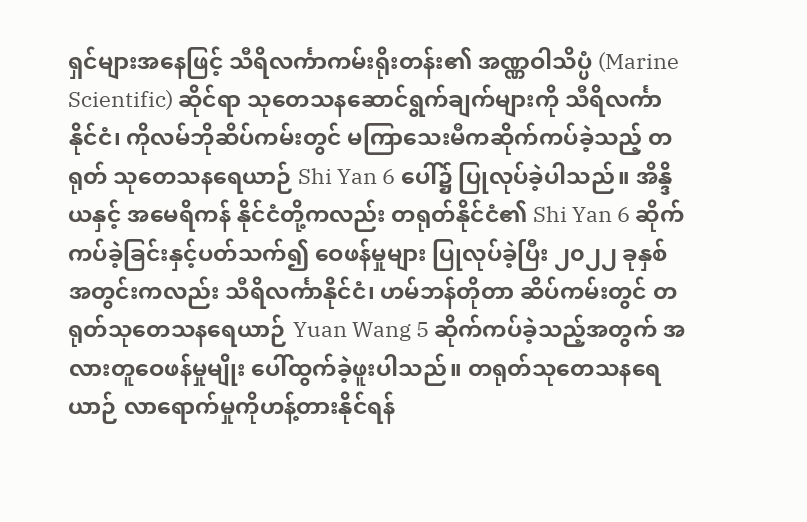ရှင်များအနေဖြင့် သီရိလင်္ကာကမ်းရိုးတန်း၏ အဏ္ဏဝါသိပ္ပံ (Marine Scientific) ဆိုင်ရာ သုတေသနဆောင်ရွက်ချက်များကို သီရိလင်္ကာနိုင်ငံ၊ ကိုလမ်ဘိုဆိပ်ကမ်းတွင် မကြာသေးမီကဆိုက်ကပ်ခဲ့သည့် တရုတ် သုတေသနရေယာဉ် Shi Yan 6 ပေါ်၌ ပြုလုပ်ခဲ့ပါသည်။ အိန္ဒိယနှင့် အမေရိကန် နိုင်ငံတို့ကလည်း တရုတ်နိုင်ငံ၏ Shi Yan 6 ဆိုက်ကပ်ခဲ့ခြင်းနှင့်ပတ်သက်၍ ဝေဖန်မှုများ ပြုလုပ်ခဲ့ပြီး ၂၀၂၂ ခုနှစ်အတွင်းကလည်း သီရိလင်္ကာနိုင်ငံ၊ ဟမ်ဘန်တိုတာ ဆိပ်ကမ်းတွင် တရုတ်သုတေသနရေယာဉ် Yuan Wang 5 ဆိုက်ကပ်ခဲ့သည့်အတွက် အလားတူဝေဖန်မှုမျိုး ပေါ်ထွက်ခဲ့ဖူးပါသည်။ တရုတ်သုတေသနရေယာဉ် လာရောက်မှုကိုဟန့်တားနိုင်ရန်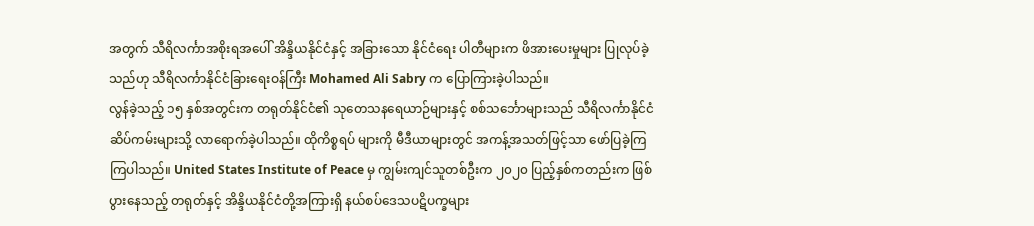အတွက် သီရိလင်္ကာအစိုးရအပေါ် အိန္ဒိယနိုင်ငံနှင့် အခြားသော နိုင်ငံရေး ပါတီများက ဖိအားပေးမှုများ ပြုလုပ်ခဲ့သည်ဟု သီရိလင်္ကာနိုင်ငံခြားရေးဝန်ကြီး Mohamed Ali Sabry က ပြောကြားခဲ့ပါသည်။
လွန်ခဲ့သည့် ၁၅ နှစ်အတွင်းက တရုတ်နိုင်ငံ၏ သုတေသနရေယာဉ်များနှင့် စစ်သင်္ဘောများသည် သီရိလင်္ကာနိုင်ငံဆိပ်ကမ်းများသို့ လာရောက်ခဲ့ပါသည်။ ထိုကိစ္စရပ် များကို မီဒီယာများတွင် အကန့်အသတ်ဖြင့်သာ ဖော်ပြခဲ့ကြကြပါသည်။ United States Institute of Peace မှ ကျွမ်းကျင်သူတစ်ဦးက ၂၀၂၀ ပြည့်နှစ်ကတည်းက ဖြစ်ပွားနေသည့် တရုတ်နှင့် အိန္ဒိယနိုင်ငံတို့အကြားရှိ နယ်စပ်ဒေသပဋိပက္ခများ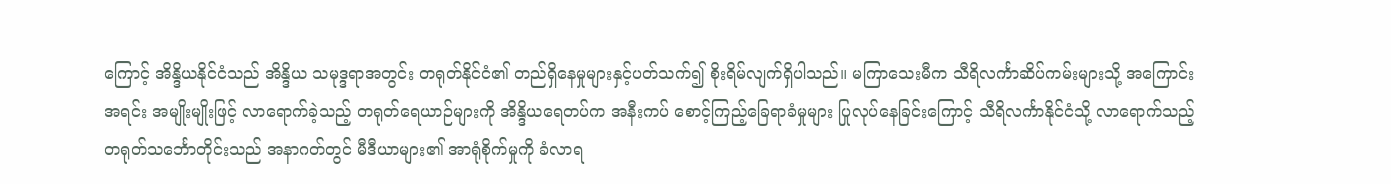ကြောင့် အိန္ဒိယနိုင်ငံသည် အိန္ဒိယ သမုဒ္ဒရာအတွင်း တရုတ်နိုင်ငံ၏ တည်ရှိနေမှုများနှင့်ပတ်သက်၍ စိုးရိမ်လျက်ရှိပါသည်။ မကြာသေးမီက သီရိလင်္ကာဆိပ်ကမ်းများသို့ အကြောင်းအရင်း အမျိုးမျိုးဖြင့် လာရောက်ခဲ့သည့် တရုတ်ရေယာဉ်များကို အိန္ဒိယရေတပ်က အနီးကပ် စောင့်ကြည့်ခြေရာခံမှုများ ပြုလုပ်နေခြင်းကြောင့် သီရိလင်္ကာနိုင်ငံသို့ လာရောက်သည့် တရုတ်သင်္ဘောတိုင်းသည် အနာဂတ်တွင် မီဒီယာများ၏ အာရုံစိုက်မှုကို ခံလာရ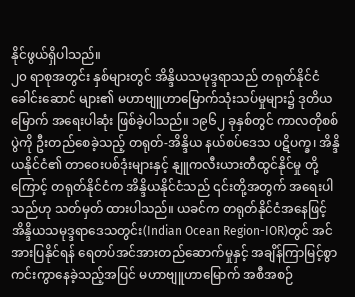နိုင်ဖွယ်ရှိပါသည်။
၂၀ ရာစုအတွင်း နှစ်များတွင် အိန္ဒိယသမုဒ္ဒရာသည် တရုတ်နိုင်ငံ ခေါင်းဆောင် များ၏ မဟာဗျူဟာမြောက်သုံးသပ်မှုများ၌ ဒုတိယမြောက် အရေးပါဆုံး ဖြစ်ခဲ့ပါသည်။ ၁၉၆၂ ခုနှစ်တွင် ကာလတိုစစ်ပွဲကို ဦးတည်စေခဲ့သည့် တရုတ်-အိန္ဒိယ နယ်စပ်ဒေသ ပဋိပက္ခ၊ အိန္ဒိယနိုင်ငံ၏ တာဝေးပစ်ဒုံးများနှင့် နျူကလီးယားတီထွင်နိုင်မှု တို့ကြောင့် တရုတ်နိုင်ငံက အိန္ဒိယနိုင်ငံသည် ၎င်းတို့အတွက် အရေးပါသည်ဟု သတ်မှတ် ထားပါသည်။ ယခင်က တရုတ်နိုင်ငံအနေဖြင့် အိန္ဒိယသမုဒ္ဒရာဒေသတွင်း(Indian Ocean Region-IOR)တွင် အင်အားပြနိုင်ရန် ရေတပ်အင်အားတည်ဆောက်မှုနှင့် အချိန်ကြာမြင့်စွာ ကင်းကွာနေခဲ့သည့်အပြင် မဟာဗျူဟာမြောက် အစီအစဉ်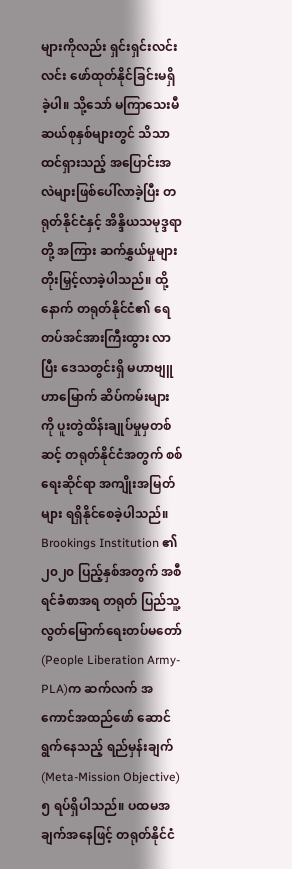များကိုလည်း ရှင်းရှင်းလင်းလင်း ဖော်ထုတ်နိုင်ခြင်းမရှိခဲ့ပါ။ သို့သော် မကြာသေးမီ ဆယ်စုနှစ်များတွင် သိသာ ထင်ရှားသည့် အပြောင်းအလဲများဖြစ်ပေါ်လာခဲ့ပြီး တရုတ်နိုင်ငံနှင့် အိန္ဒိယသမုဒ္ဒရာတို့ အကြား ဆက်နွှယ်မှုများ တိုးမြှင့်လာခဲ့ပါသည်။ ထို့နောက် တရုတ်နိုင်ငံ၏ ရေတပ်အင်အားကြီးထွား လာပြီး ဒေသတွင်းရှိ မဟာဗျူဟာမြောက် ဆိပ်ကမ်းများကို ပူးတွဲထိန်းချုပ်မှုမှတစ်ဆင့် တရုတ်နိုင်ငံအတွက် စစ်ရေးဆိုင်ရာ အကျိုးအမြတ်များ ရရှိနိုင်စေခဲ့ပါသည်။
Brookings Institution ၏ ၂၀၂၀ ပြည့်နှစ်အတွက် အစီရင်ခံစာအရ တရုတ် ပြည်သူ့လွတ်မြောက်ရေးတပ်မတော်(People Liberation Army-PLA)က ဆက်လက် အကောင်အထည်ဖော် ဆောင်ရွက်နေသည့် ရည်မှန်းချက်(Meta-Mission Objective) ၅ ရပ်ရှိပါသည်။ ပထမအချက်အနေဖြင့် တရုတ်နိုင်ငံ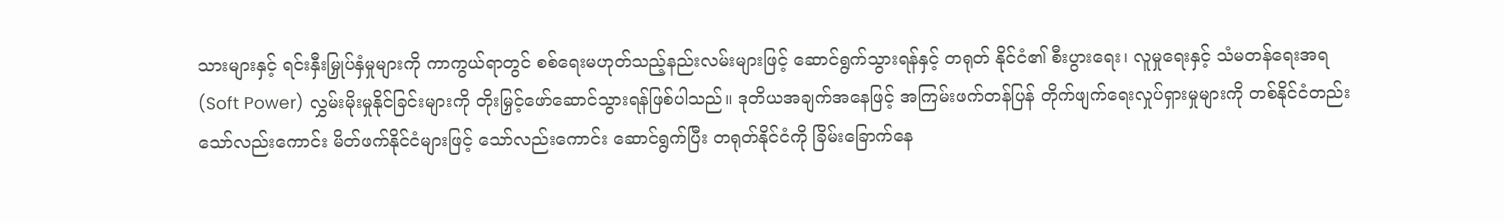သားများနှင့် ရင်းနှီးမြှုပ်နှံမှုများကို ကာကွယ်ရာတွင် စစ်ရေးမဟုတ်သည့်နည်းလမ်းများဖြင့် ဆောင်ရွက်သွားရန်နှင့် တရုတ် နိုင်ငံ၏ စီးပွားရေး၊ လူမှုရေးနှင့် သံမတန်ရေးအရ(Soft Power) လွှမ်းမိုးမှုနိုင်ခြင်းများကို တိုးမြှင့်ဖော်ဆောင်သွားရန်ဖြစ်ပါသည်။ ဒုတိယအချက်အနေဖြင့် အကြမ်းဖက်တန်ပြန် တိုက်ဖျက်ရေးလှုပ်ရှားမှုများကို တစ်နိုင်ငံတည်းသော်လည်းကောင်း မိတ်ဖက်နိုင်ငံများဖြင့် သော်လည်းကောင်း ဆောင်ရွက်ပြီး တရုတ်နိုင်ငံကို ခြိမ်းခြောက်နေ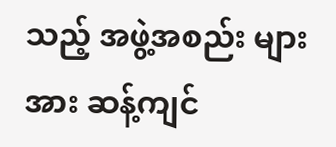သည့် အဖွဲ့အစည်း များအား ဆန့်ကျင်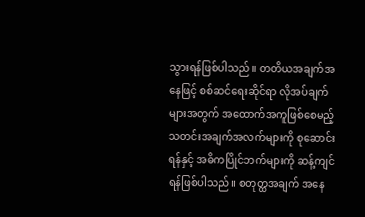သွားရန်ဖြစ်ပါသည်။ တတိယအချက်အနေဖြင့် စစ်ဆင်ရေးဆိုင်ရာ လိုအပ်ချက်များအတွက် အထောက်အကူဖြစ်စေမည့် သတင်းအချက်အလက်များကို စုဆောင်းရန်နှင့် အဓိကပြိုင်ဘက်များကို ဆန့်ကျင်ရန်ဖြစ်ပါသည်။ စတုတ္ထအချက် အနေ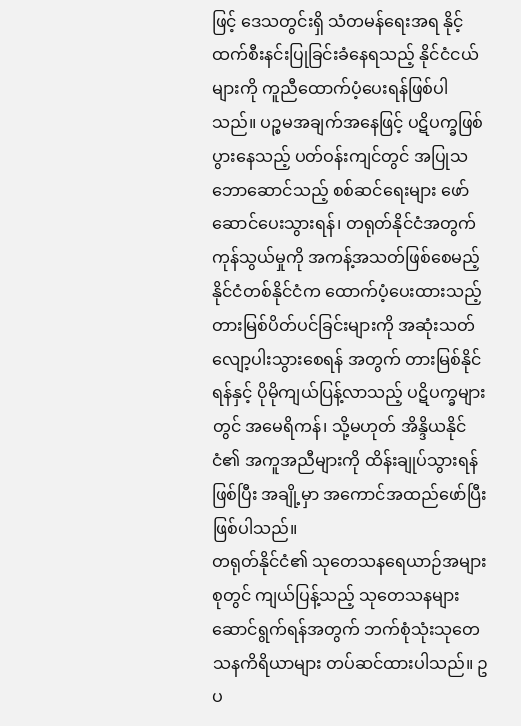ဖြင့် ဒေသတွင်းရှိ သံတမန်ရေးအရ နိုင့်ထက်စီးနင်းပြုခြင်းခံနေရသည့် နိုင်ငံငယ် များကို ကူညီထောက်ပံ့ပေးရန်ဖြစ်ပါသည်။ ပဉ္စမအချက်အနေဖြင့် ပဋိပက္ခဖြစ်ပွားနေသည့် ပတ်ဝန်းကျင်တွင် အပြုသဘောဆောင်သည့် စစ်ဆင်ရေးများ ဖော်ဆောင်ပေးသွားရန်၊ တရုတ်နိုင်ငံအတွက် ကုန်သွယ်မှုကို အကန့်အသတ်ဖြစ်စေမည့် နိုင်ငံတစ်နိုင်ငံက ထောက်ပံ့ပေးထားသည့် တားမြစ်ပိတ်ပင်ခြင်းများကို အဆုံးသတ် လျော့ပါးသွားစေရန် အတွက် တားမြစ်နိုင်ရန်နှင့် ပိုမိုကျယ်ပြန့်လာသည့် ပဋိပက္ခများတွင် အမေရိကန်၊ သို့မဟုတ် အိန္ဒိယနိုင်ငံ၏ အကူအညီများကို ထိန်းချုပ်သွားရန်ဖြစ်ပြီး အချို့မှာ အကောင်အထည်ဖော်ပြီးဖြစ်ပါသည်။
တရုတ်နိုင်ငံ၏ သုတေသနရေယာဉ်အများစုတွင် ကျယ်ပြန့်သည့် သုတေသနများ ဆောင်ရွက်ရန်အတွက် ဘက်စုံသုံးသုတေသနကိရိယာများ တပ်ဆင်ထားပါသည်။ ဥပ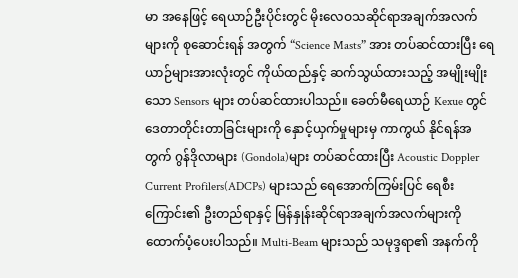မာ အနေဖြင့် ရေယာဉ်ဦးပိုင်းတွင် မိုးလေဝသဆိုင်ရာအချက်အလက်များကို စုဆောင်းရန် အတွက် “Science Masts” အား တပ်ဆင်ထားပြီး ရေယာဉ်များအားလုံးတွင် ကိုယ်ထည်နှင့် ဆက်သွယ်ထားသည့် အမျိုးမျိုးသော Sensors များ တပ်ဆင်ထားပါသည်။ ခေတ်မီရေယာဉ် Kexue တွင် ဒေတာတိုင်းတာခြင်းများကို နှောင့်ယှက်မှုများမှ ကာကွယ် နိုင်ရန်အတွက် ဂွန်ဒိုလာများ (Gondola)များ တပ်ဆင်ထားပြီး Acoustic Doppler Current Profilers(ADCPs) များသည် ရေအောက်ကြမ်းပြင် ရေစီးကြောင်း၏ ဦးတည်ရာနှင့် မြန်နှုန်းဆိုင်ရာအချက်အလက်များကို ထောက်ပံ့ပေးပါသည်။ Multi-Beam များသည် သမုဒ္ဒရာ၏ အနက်ကို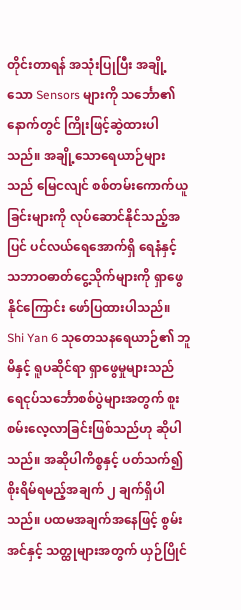တိုင်းတာရန် အသုံးပြုပြီး အချို့သော Sensors များကို သင်္ဘော၏နောက်တွင် ကြိုးဖြင့်ဆွဲထားပါသည်။ အချို့သောရေယာဉ်များသည် မြေငလျင် စစ်တမ်းကောက်ယူခြင်းများကို လုပ်ဆောင်နိုင်သည့်အပြင် ပင်လယ်ရေအောက်ရှိ ရေနံနှင့် သဘာဝဓာတ်ငွေ့သိုက်များကို ရှာဖွေနိုင်ကြောင်း ဖော်ပြထားပါသည်။
Shi Yan 6 သုတေသနရေယာဉ်၏ ဘူမိနှင့် ရူပဆိုင်ရာ ရှာဖွေမှုများသည် ရေငုပ်သင်္ဘောစစ်ပွဲများအတွက် စူးစမ်းလေ့လာခြင်းဖြစ်သည်ဟု ဆိုပါသည်။ အဆိုပါကိစ္စနှင့် ပတ်သက်၍ စိုးရိမ်ရမည့်အချက် ၂ ချက်ရှိပါသည်။ ပထမအချက်အနေဖြင့် စွမ်းအင်နှင့် သတ္ထုများအတွက် ယှဉ်ပြိုင်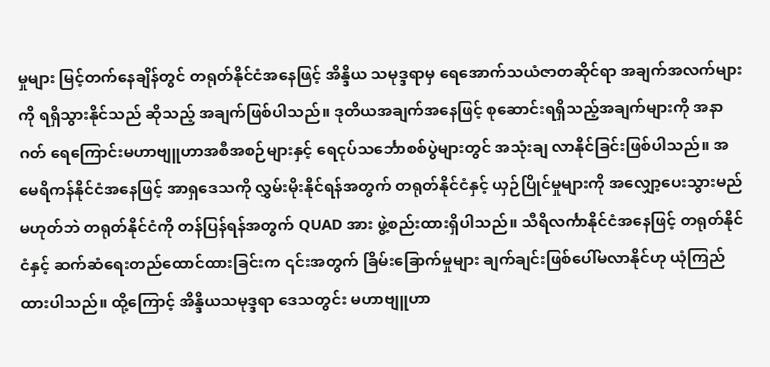မှုများ မြင့်တက်နေချိန်တွင် တရုတ်နိုင်ငံအနေဖြင့် အိန္ဒိယ သမုဒ္ဒရာမှ ရေအောက်သယံဇာတဆိုင်ရာ အချက်အလက်များကို ရရှိသွားနိုင်သည် ဆိုသည့် အချက်ဖြစ်ပါသည်။ ဒုတိယအချက်အနေဖြင့် စုဆောင်းရရှိသည့်အချက်များကို အနာဂတ် ရေကြောင်းမဟာဗျူဟာအစီအစဉ်များနှင့် ရေငုပ်သင်္ဘောစစ်ပွဲများတွင် အသုံးချ လာနိုင်ခြင်းဖြစ်ပါသည်။ အမေရိကန်နိုင်ငံအနေဖြင့် အာရှဒေသကို လွှမ်းမိုးနိုင်ရန်အတွက် တရုတ်နိုင်ငံနှင့် ယှဉ်ပြိုင်မှုများကို အလျှော့ပေးသွားမည်မဟုတ်ဘဲ တရုတ်နိုင်ငံကို တန်ပြန်ရန်အတွက် QUAD အား ဖွဲ့စည်းထားရှိပါသည်။ သီရိလင်္ကာနိုင်ငံအနေဖြင့် တရုတ်နိုင်ငံနှင့် ဆက်ဆံရေးတည်ထောင်ထားခြင်းက ၎င်းအတွက် ခြိမ်းခြောက်မှုများ ချက်ချင်းဖြစ်ပေါ်မလာနိုင်ဟု ယုံကြည်ထားပါသည်။ ထို့ကြောင့် အိန္ဒိယသမုဒ္ဒရာ ဒေသတွင်း မဟာဗျူဟာ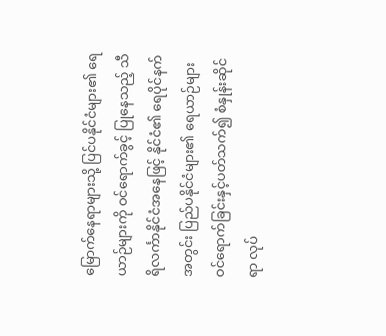မြောက်နေရာများသို့ ပြင်ပနိုင်ငံများ၏ ရေယာဉ်များကို ဝင်ရောက်ခွင့် ပြုနေသည့် သီရိလင်္ကာနိုင်ငံအနေဖြင့် နိုင်ငံ၏ ရေပိုင်နက်အတွင်း ပြည်ပနိုင်ငံများ၏ ရေယာဉ်များ ဝင်ရောက်ခြင်းနှင့်ပတ်သက်၍ စံနှုန်းဆိုင်ရာ လုပ်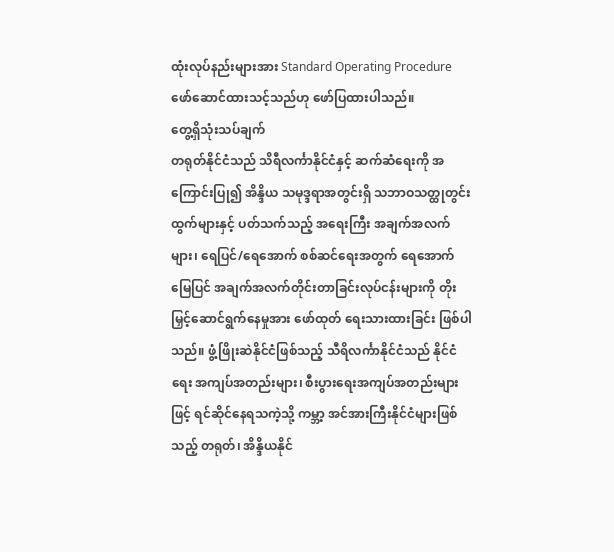ထုံးလုပ်နည်းများအား Standard Operating Procedure ဖော်ဆောင်ထားသင့်သည်ဟု ဖော်ပြထားပါသည်။
တွေ့ရှိသုံးသပ်ချက်
တရုတ်နိုင်ငံသည် သိရီလင်္ကာနိုင်ငံနှင့် ဆက်ဆံရေးကို အကြောင်းပြု၍ အိန္ဒိယ သမုဒ္ဒရာအတွင်းရှိ သဘာဝသတ္ထုတွင်းထွက်များနှင့် ပတ်သက်သည့် အရေးကြီး အချက်အလက်များ၊ ရေပြင်/ရေအောက် စစ်ဆင်ရေးအတွက် ရေအောက်မြေပြင် အချက်အလက်တိုင်းတာခြင်းလုပ်ငန်းများကို တိုးမြှင့်ဆောင်ရွက်နေမှုအား ဖော်ထုတ် ရေးသားထားခြင်း ဖြစ်ပါသည်။ ဖွံ့ဖြိုးဆဲနိုင်ငံဖြစ်သည့် သီရိလင်္ကာနိုင်ငံသည် နိုင်ငံရေး အကျပ်အတည်းများ၊ စီးပွားရေးအကျပ်အတည်းများဖြင့် ရင်ဆိုင်နေရသကဲ့သို့ ကမ္ဘာ့ အင်အားကြီးနိုင်ငံများဖြစ်သည့် တရုတ်၊ အိန္ဒိယနိုင်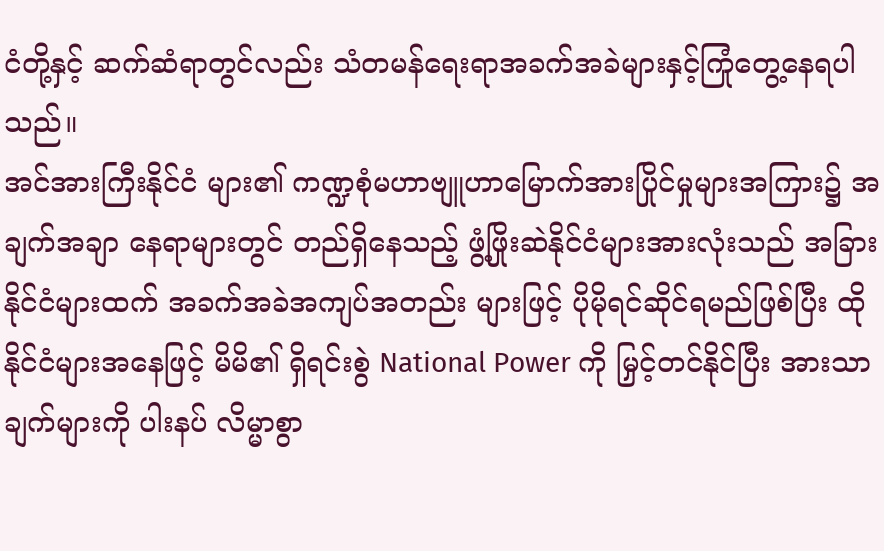ငံတို့နှင့် ဆက်ဆံရာတွင်လည်း သံတမန်ရေးရာအခက်အခဲများနှင့်ကြုံတွေ့နေရပါသည်။
အင်အားကြီးနိုင်ငံ များ၏ ကဏ္ဍစုံမဟာဗျူဟာမြောက်အားပြိုင်မှုများအကြား၌ အချက်အချာ နေရာများတွင် တည်ရှိနေသည့် ဖွံ့ဖြိုးဆဲနိုင်ငံများအားလုံးသည် အခြားနိုင်ငံများထက် အခက်အခဲအကျပ်အတည်း များဖြင့် ပိုမိုရင်ဆိုင်ရမည်ဖြစ်ပြီး ထိုနိုင်ငံများအနေဖြင့် မိမိ၏ ရှိရင်းစွဲ National Power ကို မြှင့်တင်နိုင်ပြီး အားသာချက်များကို ပါးနပ် လိမ္မာစွာ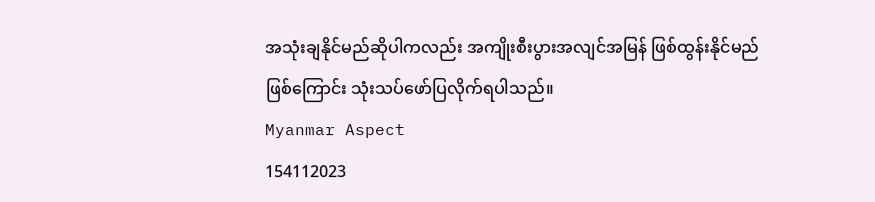အသုံးချနိုင်မည်ဆိုပါကလည်း အကျိုးစီးပွားအလျင်အမြန် ဖြစ်ထွန်းနိုင်မည်ဖြစ်ကြောင်း သုံးသပ်ဖော်ပြလိုက်ရပါသည်။
Myanmar Aspect
154112023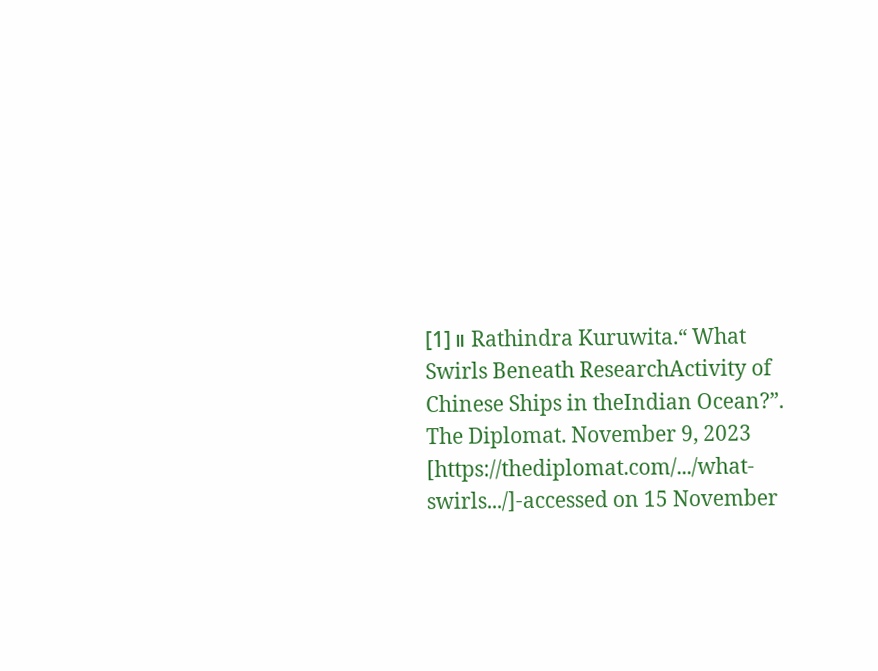[1]။ Rathindra Kuruwita.“ What Swirls Beneath ResearchActivity of Chinese Ships in theIndian Ocean?”. The Diplomat. November 9, 2023 [https://thediplomat.com/.../what-swirls.../]-accessed on 15 November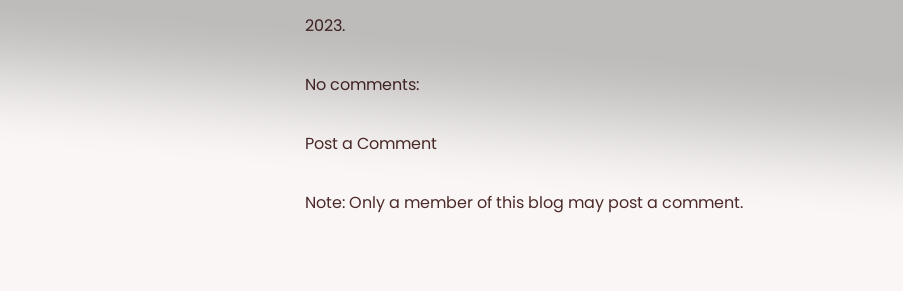2023.

No comments:

Post a Comment

Note: Only a member of this blog may post a comment.